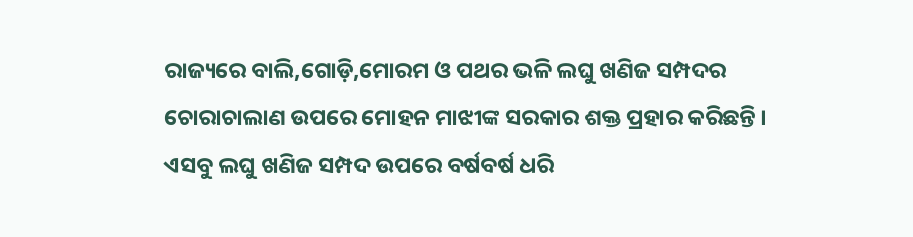ରାଜ୍ୟରେ ବାଲି,ଗୋଡ଼ି,ମୋରମ ଓ ପଥର ଭଳି ଲଘୁ ଖଣିଜ ସମ୍ପଦର ଚୋରାଚାଲାଣ ଉପରେ ମୋହନ ମାଝୀଙ୍କ ସରକାର ଶକ୍ତ ପ୍ରହାର କରିଛନ୍ତି । ଏସବୁ ଲଘୁ ଖଣିଜ ସମ୍ପଦ ଉପରେ ବର୍ଷବର୍ଷ ଧରି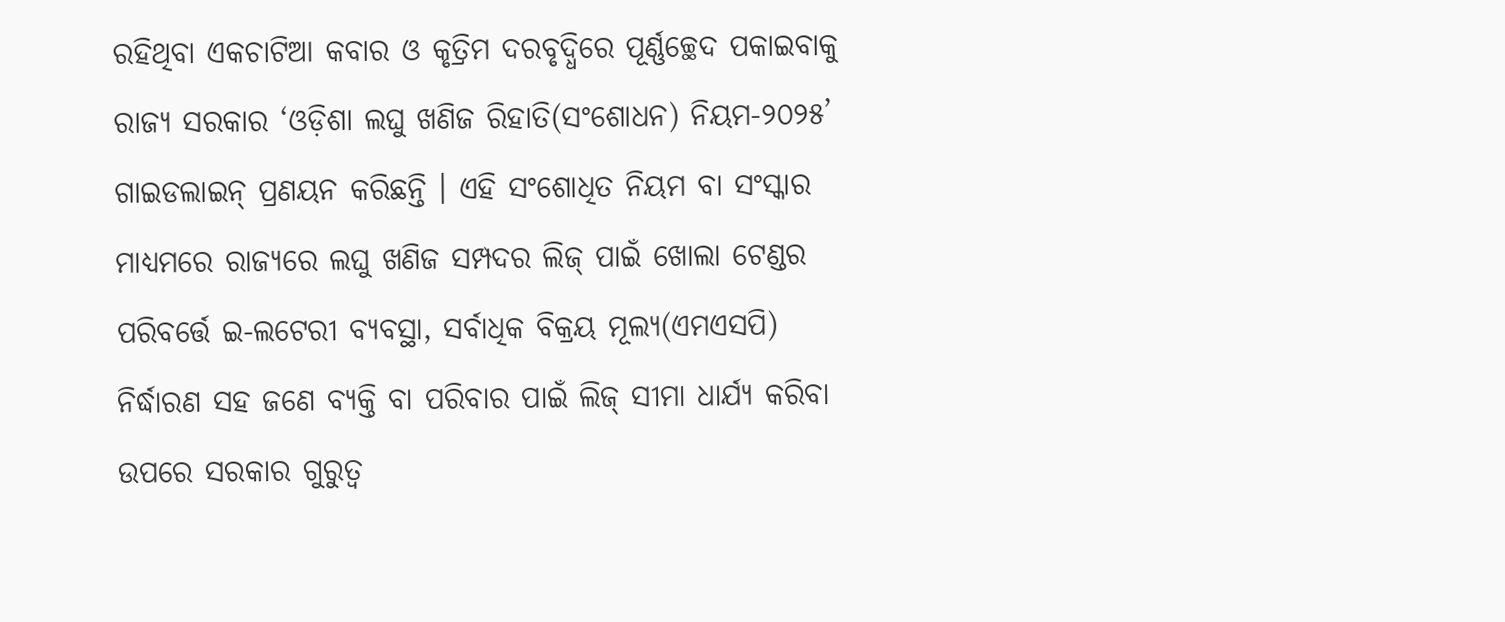ରହିଥିବା ଏକଚାଟିଆ କବାର ଓ କୃତ୍ରିମ ଦରବୃଦ୍ଧିରେ ପୂର୍ଣ୍ଣଚ୍ଛେଦ ପକାଇବାକୁ ରାଜ୍ୟ ସରକାର ‘ଓଡ଼ିଶା ଲଘୁ ଖଣିଜ ରିହାତି(ସଂଶୋଧନ) ନିୟମ-୨୦୨୫’ ଗାଇଡଲାଇନ୍ ପ୍ରଣୟନ କରିଛନ୍ତି । ଏହି ସଂଶୋଧିତ ନିୟମ ବା ସଂସ୍କାର ମାଧ୍ୟମରେ ରାଜ୍ୟରେ ଲଘୁ ଖଣିଜ ସମ୍ପଦର ଲିଜ୍ ପାଇଁ ଖୋଲା ଟେଣ୍ଡର ପରିବର୍ତ୍ତେ ଇ-ଲଟେରୀ ବ୍ୟବସ୍ଥା, ସର୍ବାଧିକ ବିକ୍ରୟ ମୂଲ୍ୟ(ଏମଏସପି) ନିର୍ଦ୍ଧାରଣ ସହ ଜଣେ ବ୍ୟକ୍ତି ବା ପରିବାର ପାଇଁ ଲିଜ୍ ସୀମା ଧାର୍ଯ୍ୟ କରିବା ଉପରେ ସରକାର ଗୁରୁତ୍ୱ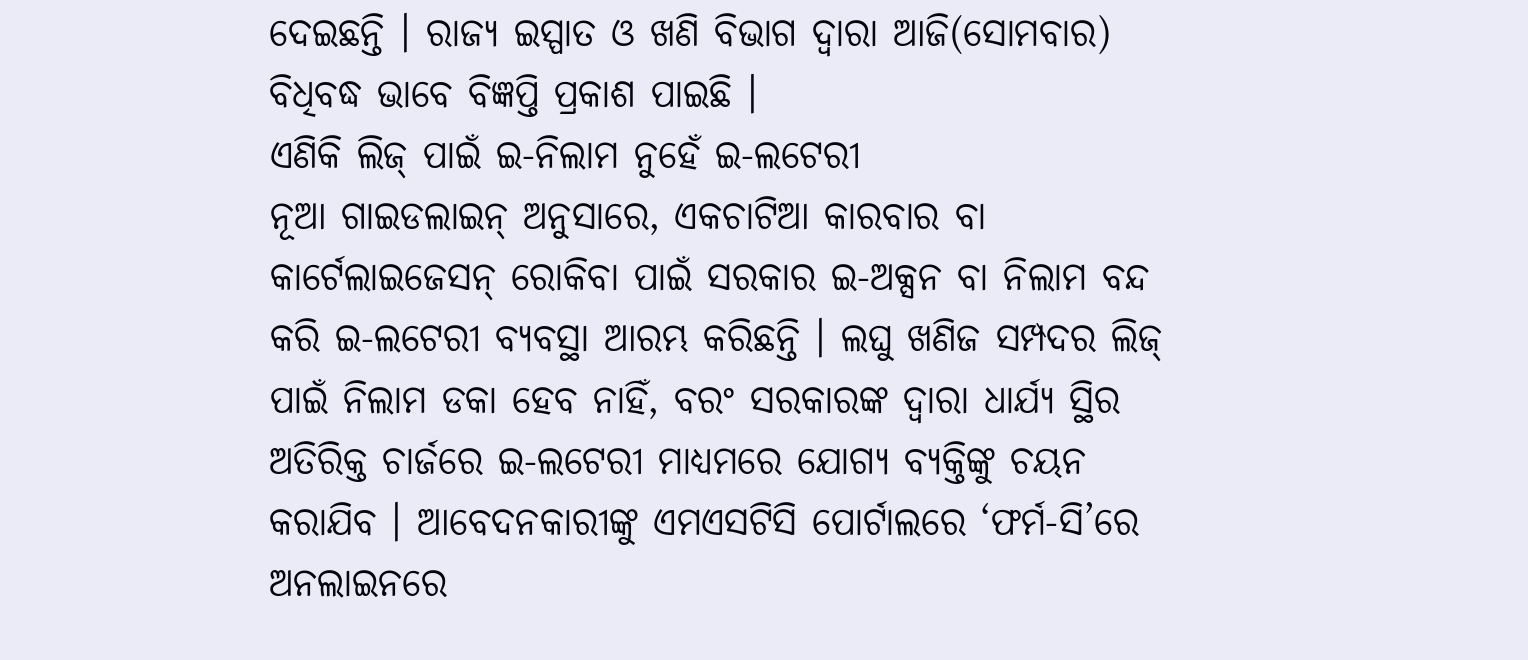ଦେଇଛନ୍ତି । ରାଜ୍ୟ ଇସ୍ପାତ ଓ ଖଣି ବିଭାଗ ଦ୍ୱାରା ଆଜି(ସୋମବାର) ବିଧିବଦ୍ଧ ଭାବେ ବିଜ୍ଞପ୍ତି ପ୍ରକାଶ ପାଇଛି ।
ଏଣିକି ଲିଜ୍ ପାଇଁ ଇ-ନିଲାମ ନୁହେଁ ଇ-ଲଟେରୀ
ନୂଆ ଗାଇଡଲାଇନ୍ ଅନୁସାରେ, ଏକଚାଟିଆ କାରବାର ବା କାର୍ଟେଲାଇଜେସନ୍ ରୋକିବା ପାଇଁ ସରକାର ଇ-ଅକ୍ସନ ବା ନିଲାମ ବନ୍ଦ କରି ଇ-ଲଟେରୀ ବ୍ୟବସ୍ଥା ଆରମ୍ଭ କରିଛନ୍ତି । ଲଘୁ ଖଣିଜ ସମ୍ପଦର ଲିଜ୍ ପାଇଁ ନିଲାମ ଡକା ହେବ ନାହିଁ, ବରଂ ସରକାରଙ୍କ ଦ୍ୱାରା ଧାର୍ଯ୍ୟ ସ୍ଥିର ଅତିରିକ୍ତ ଚାର୍ଜରେ ଇ-ଲଟେରୀ ମାଧ୍ୟମରେ ଯୋଗ୍ୟ ବ୍ୟକ୍ତିଙ୍କୁ ଚୟନ କରାଯିବ । ଆବେଦନକାରୀଙ୍କୁ ଏମଏସଟିସି ପୋର୍ଟାଲରେ ‘ଫର୍ମ-ସି’ରେ ଅନଲାଇନରେ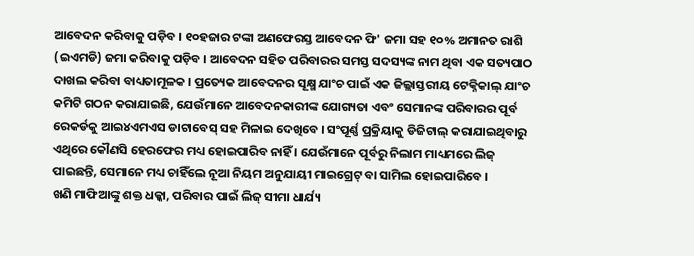ଆବେଦନ କରିବାକୁ ପଡ଼ିବ । ୧୦ହଜାର ଟଙ୍କା ଅଣଫେରସ୍ତ ଆବେଦନ ଫି' ଜମା ସହ ୧୦% ଅମାନତ ରାଶି (ଇଏମଡି) ଜମା କରିବାକୁ ପଡ଼ିବ । ଆବେଦନ ସହିତ ପରିବାରର ସମସ୍ତ ସଦସ୍ୟଙ୍କ ନାମ ଥିବା ଏକ ସତ୍ୟପାଠ ଦାଖଲ କରିବା ବାଧ୍ୟତାମୂଳକ । ପ୍ରତ୍ୟେକ ଆବେଦନର ସୂକ୍ଷ୍ମ ଯାଂଚ ପାଇଁ ଏକ ଜିଲ୍ଲାସ୍ତରୀୟ ଟେକ୍ନିକାଲ୍ ଯାଂଚ କମିଟି ଗଠନ କରାଯାଇଛି, ଯେଉଁମାନେ ଆବେଦନକାରୀଙ୍କ ଯୋଗ୍ୟତା ଏବଂ ସେମାନଙ୍କ ପରିବାରର ପୂର୍ବ ରେକର୍ଡକୁ ଆଇ୪ଏମଏସ ଡାଟାବେସ୍ ସହ ମିଳାଇ ଦେଖିବେ । ସଂପୂର୍ଣ୍ଣ ପ୍ରକ୍ରିୟାକୁ ଡିଜିଟାଲ୍ କରାଯାଇଥିବାରୁ ଏଥିରେ କୌଣସି ହେରଫେର ମଧ୍ୟ ହୋଇପାରିବ ନାହିଁ । ଯେଉଁମାନେ ପୂର୍ବରୁ ନିଲାମ ମାଧ୍ୟମରେ ଲିଜ୍ ପାଇଛନ୍ତି, ସେମାନେ ମଧ୍ୟ ଚାହିଁଲେ ନୂଆ ନିୟମ ଅନୁଯାୟୀ ମାଇଗ୍ରେଟ୍ ବା ସାମିଲ ହୋଇପାରିବେ ।
ଖଣି ମାଫିଆଙ୍କୁ ଶକ୍ତ ଧକ୍କା, ପରିବାର ପାଇଁ ଲିଜ୍ ସୀମା ଧାର୍ଯ୍ୟ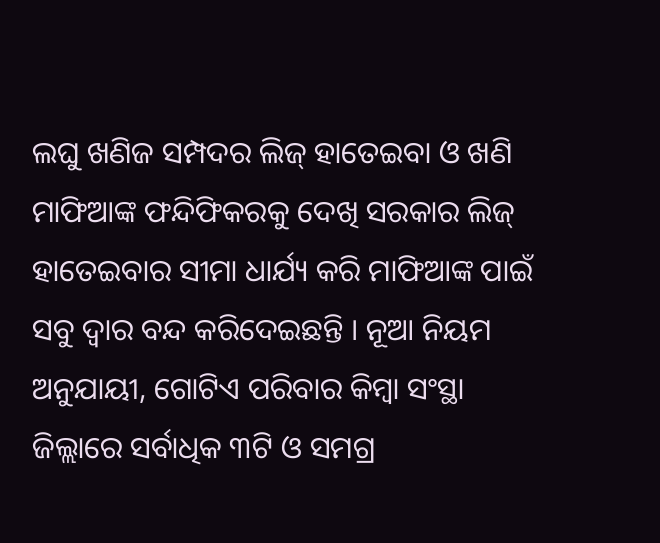ଲଘୁ ଖଣିଜ ସମ୍ପଦର ଲିଜ୍ ହାତେଇବା ଓ ଖଣି ମାଫିଆଙ୍କ ଫନ୍ଦିଫିକରକୁ ଦେଖି ସରକାର ଲିଜ୍ ହାତେଇବାର ସୀମା ଧାର୍ଯ୍ୟ କରି ମାଫିଆଙ୍କ ପାଇଁ ସବୁ ଦ୍ୱାର ବନ୍ଦ କରିଦେଇଛନ୍ତି । ନୂଆ ନିୟମ ଅନୁଯାୟୀ, ଗୋଟିଏ ପରିବାର କିମ୍ବା ସଂସ୍ଥା ଜିଲ୍ଲାରେ ସର୍ବାଧିକ ୩ଟି ଓ ସମଗ୍ର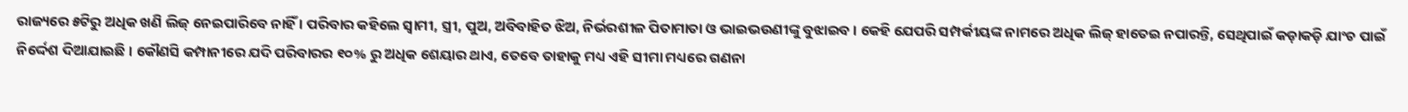ରାଜ୍ୟରେ ୫ଟିରୁ ଅଧିକ ଖଣି ଲିଜ୍ ନେଇପାରିବେ ନାହିଁ । ପରିବାର କହିଲେ ସ୍ୱାମୀ, ସ୍ତ୍ରୀ, ପୁଅ, ଅବିବାହିତ ଝିଅ, ନିର୍ଭରଶୀଳ ପିତାମାତା ଓ ଭାଇଭଉଣୀଙ୍କୁ ବୁଝାଇବ । କେହି ଯେପରି ସମ୍ପର୍କୀୟଙ୍କ ନାମରେ ଅଧିକ ଲିଜ୍ ହାତେଇ ନପାରନ୍ତି, ସେଥିପାଇଁ କଡ଼ାକଡ଼ି ଯାଂଚ ପାଇଁ ନିର୍ଦ୍ଦେଶ ଦିଆଯାଇଛି । କୌଣସି କମ୍ପାନୀରେ ଯଦି ପରିବାରର ୧୦% ରୁ ଅଧିକ ଶେୟାର ଥାଏ, ତେବେ ତାହାକୁ ମଧ୍ୟ ଏହି ସୀମା ମଧ୍ୟରେ ଗଣନା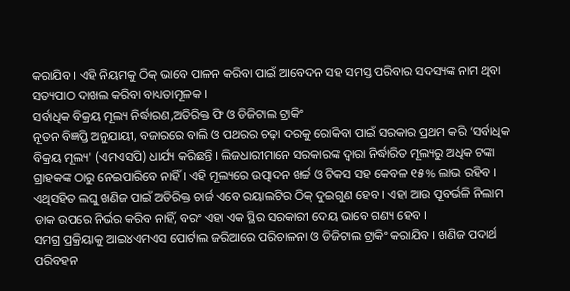କରାଯିବ । ଏହି ନିୟମକୁ ଠିକ୍ ଭାବେ ପାଳନ କରିବା ପାଇଁ ଆବେଦନ ସହ ସମସ୍ତ ପରିବାର ସଦସ୍ୟଙ୍କ ନାମ ଥିବା ସତ୍ୟପାଠ ଦାଖଲ କରିବା ବାଧ୍ୟତାମୂଳକ ।
ସର୍ବାଧିକ ବିକ୍ରୟ ମୂଲ୍ୟ ନିର୍ଦ୍ଧାରଣ,ଅତିରିକ୍ତ ଫି ଓ ଡିଜିଟାଲ ଟ୍ରାକିଂ
ନୂତନ ବିଜ୍ଞପ୍ତି ଅନୁଯାୟୀ, ବଜାରରେ ବାଲି ଓ ପଥରର ଚଢ଼ା ଦରକୁ ରୋକିବା ପାଇଁ ସରକାର ପ୍ରଥମ କରି ‘ସର୍ବାଧିକ ବିକ୍ରୟ ମୂଲ୍ୟ' (ଏମଏସପି) ଧାର୍ଯ୍ୟ କରିଛନ୍ତି । ଲିଜଧାରୀମାନେ ସରକାରଙ୍କ ଦ୍ୱାରା ନିର୍ଦ୍ଧାରିତ ମୂଲ୍ୟରୁ ଅଧିକ ଟଙ୍କା ଗ୍ରାହକଙ୍କ ଠାରୁ ନେଇପାରିବେ ନାହିଁ । ଏହି ମୂଲ୍ୟରେ ଉତ୍ପାଦନ ଖର୍ଚ୍ଚ ଓ ଟିକସ ସହ କେବଳ ୧୫% ଲାଭ ରହିବ । ଏଥିସହିତ ଲଘୁ ଖଣିଜ ପାଇଁ ଅତିରିକ୍ତ ଚାର୍ଜ ଏବେ ରୟାଲଟିର ଠିକ୍ ଦୁଇଗୁଣ ହେବ । ଏହା ଆଉ ପୂବର୍ଭଳି ନିଲାମ ଡାକ ଉପରେ ନିର୍ଭର କରିବ ନାହିଁ, ବରଂ ଏହା ଏକ ସ୍ଥିର ସରକାରୀ ଦେୟ ଭାବେ ଗଣ୍ୟ ହେବ ।
ସମଗ୍ର ପ୍ରକ୍ରିୟାକୁ ଆଇ୪ଏମଏସ ପୋର୍ଟାଲ ଜରିଆରେ ପରିଚାଳନା ଓ ଡିଜିଟାଲ ଟ୍ରାକିଂ କରାଯିବ । ଖଣିଜ ପଦାର୍ଥ ପରିବହନ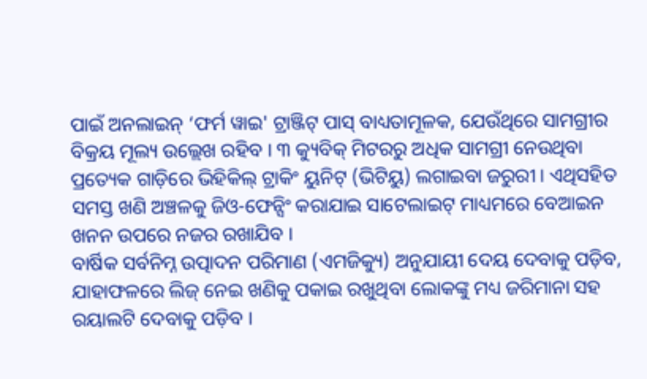ପାଇଁ ଅନଲାଇନ୍ ‘ଫର୍ମ ୱାଇ' ଟ୍ରାଞ୍ଜିଟ୍ ପାସ୍ ବାଧ୍ୟତାମୂଳକ, ଯେଉଁଥିରେ ସାମଗ୍ରୀର ବିକ୍ରୟ ମୂଲ୍ୟ ଉଲ୍ଲେଖ ରହିବ । ୩ କ୍ୟୁବିକ୍ ମିଟରରୁ ଅଧିକ ସାମଗ୍ରୀ ନେଉଥିବା ପ୍ରତ୍ୟେକ ଗାଡ଼ିରେ ଭିହିକିଲ୍ ଟ୍ରାକିଂ ୟୁନିଟ୍ (ଭିଟିୟୁ) ଲଗାଇବା ଜରୁରୀ । ଏଥିସହିତ ସମସ୍ତ ଖଣି ଅଞ୍ଚଳକୁ ଜିଓ-ଫେନ୍ସିଂ କରାଯାଇ ସାଟେଲାଇଟ୍ ମାଧ୍ୟମରେ ବେଆଇନ ଖନନ ଉପରେ ନଜର ରଖାଯିବ ।
ବାର୍ଷିକ ସର୍ବନିମ୍ନ ଉତ୍ପାଦନ ପରିମାଣ (ଏମଜିକ୍ୟୁ) ଅନୁଯାୟୀ ଦେୟ ଦେବାକୁ ପଡ଼ିବ, ଯାହାଫଳରେ ଲିଜ୍ ନେଇ ଖଣିକୁ ପକାଇ ରଖୁଥିବା ଲୋକଙ୍କୁ ମଧ୍ୟ ଜରିମାନା ସହ ରୟାଲଟି ଦେବାକୁ ପଡ଼ିବ ।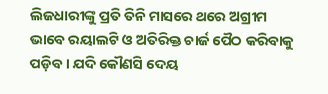ଲିଜଧାରୀଙ୍କୁ ପ୍ରତି ତିନି ମାସରେ ଥରେ ଅଗ୍ରୀମ ଭାବେ ରୟାଲଟି ଓ ଅତିରିକ୍ତ ଚାର୍ଜ ପୈଠ କରିବାକୁ ପଡ଼ିବ । ଯଦି କୌଣସି ଦେୟ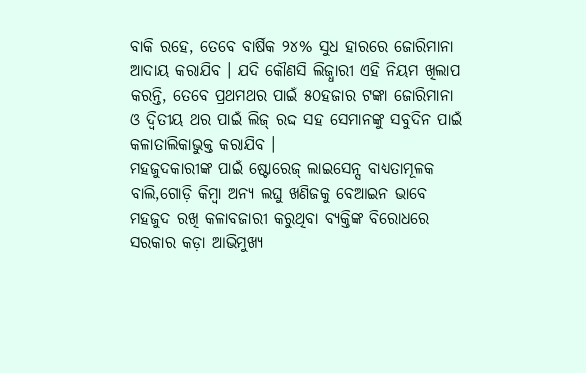ବାକି ରହେ, ତେବେ ବାର୍ଷିକ ୨୪% ସୁଧ ହାରରେ ଜୋରିମାନା ଆଦାୟ କରାଯିବ । ଯଦି କୌଣସି ଲିଜ୍ଧାରୀ ଏହି ନିୟମ ଖିଲାପ କରନ୍ତି, ତେବେ ପ୍ରଥମଥର ପାଇଁ ୫୦ହଜାର ଟଙ୍କା ଜୋରିମାନା ଓ ଦ୍ୱିତୀୟ ଥର ପାଇଁ ଲିଜ୍ ରଦ୍ଦ ସହ ସେମାନଙ୍କୁ ସବୁଦିନ ପାଇଁ କଳାତାଲିକାଭୁକ୍ତ କରାଯିବ ।
ମହଜୁଦକାରୀଙ୍କ ପାଇଁ ଷ୍ଟୋରେଜ୍ ଲାଇସେନ୍ସ ବାଧ୍ୟତାମୂଳକ
ବାଲି,ଗୋଡ଼ି କିମ୍ବା ଅନ୍ୟ ଲଘୁ ଖଣିଜକୁ ବେଆଇନ ଭାବେ ମହଜୁଦ ରଖି କଳାବଜାରୀ କରୁଥିବା ବ୍ୟକ୍ତିଙ୍କ ବିରୋଧରେ ସରକାର କଡ଼ା ଆଭିମୁଖ୍ୟ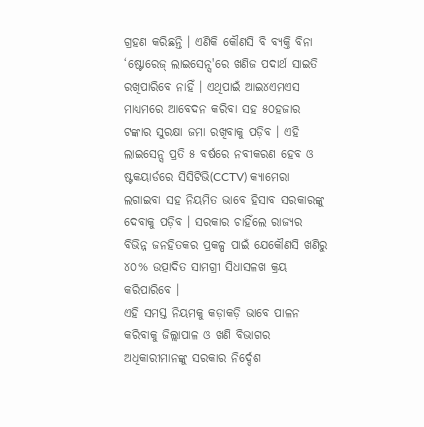ଗ୍ରହଣ କରିଛନ୍ତି । ଏଣିକି କୌଣସି ବି ବ୍ୟକ୍ତି ବିନା ‘ଷ୍ଟୋରେଜ୍ ଲାଇସେନ୍ସ'ରେ ଖଣିଜ ପଦାର୍ଥ ସାଇତି ରଖିପାରିବେ ନାହିଁ । ଏଥିପାଇଁ ଆଇ୪ଏମଏସ ମାଧ୍ୟମରେ ଆବେଦନ କରିବା ସହ ୫୦ହଜାର ଟଙ୍କାର ସୁରକ୍ଷା ଜମା ରଖିବାକୁ ପଡ଼ିବ । ଏହି ଲାଇସେନ୍ସ ପ୍ରତି ୫ ବର୍ଷରେ ନବୀକରଣ ହେବ ଓ ଷ୍ଟକୟାର୍ଡରେ ସିସିଟିଭି(CCTV) କ୍ୟାମେରା ଲଗାଇବା ସହ ନିୟମିତ ଭାବେ ହିସାବ ସରକାରଙ୍କୁ ଦେବାକୁ ପଡ଼ିବ । ସରକାର ଚାହିଁଲେ ରାଜ୍ୟର ବିଭିନ୍ନ ଜନହିତକର ପ୍ରକଳ୍ପ ପାଇଁ ଯେକୌଣସି ଖଣିରୁ ୪୦% ଉତ୍ପାଦିତ ସାମଗ୍ରୀ ସିଧାସଳଖ କ୍ରୟ କରିପାରିବେ ।
ଏହି ସମସ୍ତ ନିୟମକୁ କଡ଼ାକଡ଼ି ଭାବେ ପାଳନ କରିବାକୁ ଜିଲ୍ଲାପାଳ ଓ ଖଣି ବିଭାଗର ଅଧିକାରୀମାନଙ୍କୁ ସରକାର ନିର୍ଦ୍ଦେଶ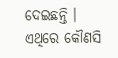ଦେଇଛନ୍ତି । ଏଥିରେ କୌଣସି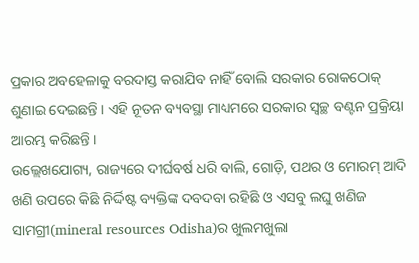ପ୍ରକାର ଅବହେଳାକୁ ବରଦାସ୍ତ କରାଯିବ ନାହିଁ ବୋଲି ସରକାର ରୋକଠୋକ୍ ଶୁଣାଇ ଦେଇଛନ୍ତି । ଏହି ନୂତନ ବ୍ୟବସ୍ଥା ମାଧ୍ୟମରେ ସରକାର ସ୍ୱଚ୍ଛ ବଣ୍ଟନ ପ୍ରକ୍ରିୟା ଆରମ୍ଭ କରିଛନ୍ତି ।
ଉଲ୍ଲେଖଯୋଗ୍ୟ, ରାଜ୍ୟରେ ଦୀର୍ଘବର୍ଷ ଧରି ବାଲି, ଗୋଡ଼ି, ପଥର ଓ ମୋରମ୍ ଆଦି ଖଣି ଉପରେ କିଛି ନିର୍ଦ୍ଦିଷ୍ଟ ବ୍ୟକ୍ତିଙ୍କ ଦବଦବା ରହିଛି ଓ ଏସବୁ ଲଘୁ ଖଣିଜ ସାମଗ୍ରୀ(mineral resources Odisha)ର ଖୁଲମଖୁଲା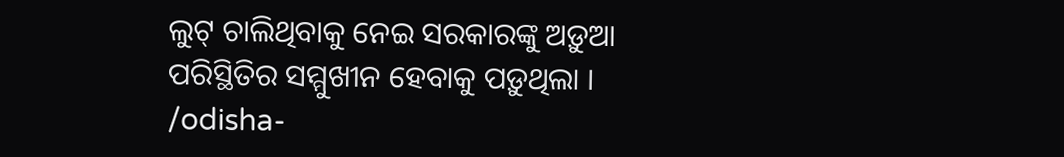ଲୁଟ୍ ଚାଲିଥିବାକୁ ନେଇ ସରକାରଙ୍କୁ ଅଡ଼ୁଆ ପରିସ୍ଥିତିର ସମ୍ମୁଖୀନ ହେବାକୁ ପଡ଼ୁଥିଲା ।
/odisha-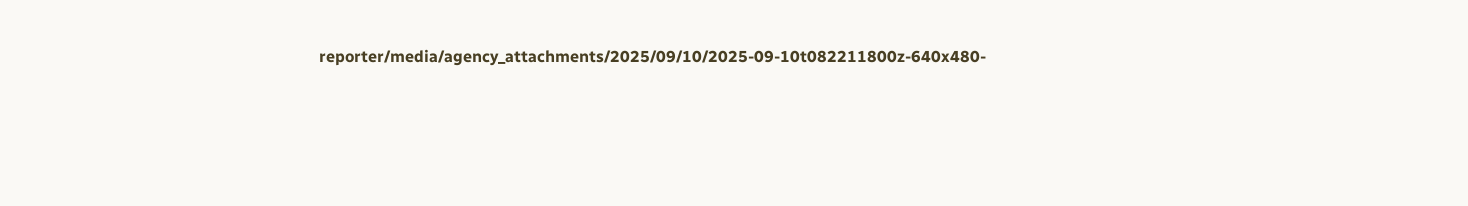reporter/media/agency_attachments/2025/09/10/2025-09-10t082211800z-640x480-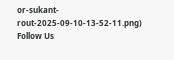or-sukant-rout-2025-09-10-13-52-11.png)
Follow Us